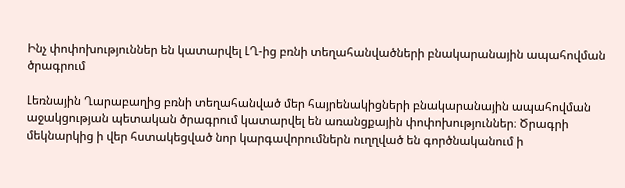Ինչ փոփոխություններ են կատարվել ԼՂ-ից բռնի տեղահանվածների բնակարանային ապահովման ծրագրում

Լեռնային Ղարաբաղից բռնի տեղահանված մեր հայրենակիցների բնակարանային ապահովման աջակցության պետական ծրագրում կատարվել են առանցքային փոփոխություններ։ Ծրագրի մեկնարկից ի վեր հստակեցված նոր կարգավորումներն ուղղված են գործնականում ի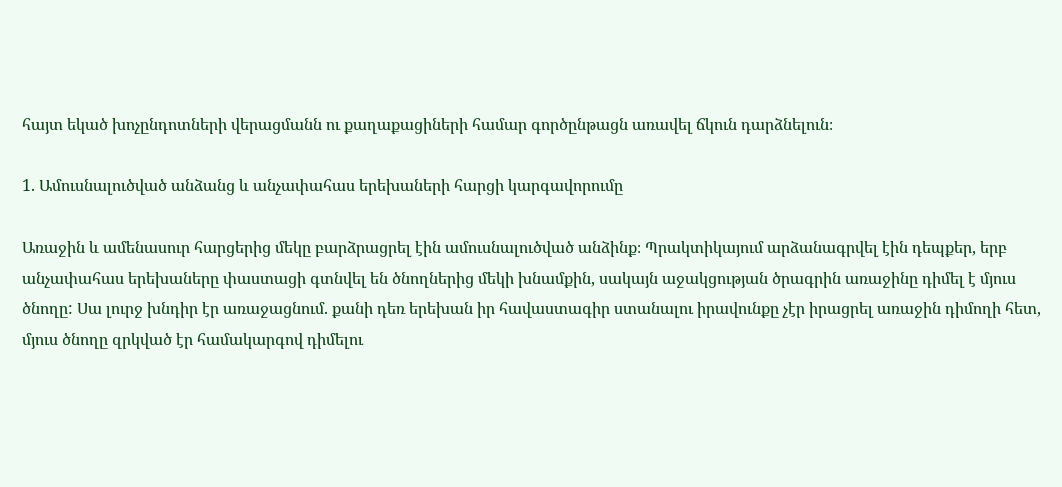հայտ եկած խոչընդոտների վերացմանն ու քաղաքացիների համար գործընթացն առավել ճկուն դարձնելուն։

1. Ամուսնալուծված անձանց և անչափահաս երեխաների հարցի կարգավորումը

Առաջին և ամենասուր հարցերից մեկը բարձրացրել էին ամուսնալուծված անձինք։ Պրակտիկայում արձանագրվել էին դեպքեր, երբ անչափահաս երեխաները փաստացի գտնվել են ծնողներից մեկի խնամքին, սակայն աջակցության ծրագրին առաջինը դիմել է մյուս ծնողը: Սա լուրջ խնդիր էր առաջացնում. քանի դեռ երեխան իր հավաստագիր ստանալու իրավունքը չէր իրացրել առաջին դիմողի հետ, մյուս ծնողը զրկված էր համակարգով դիմելու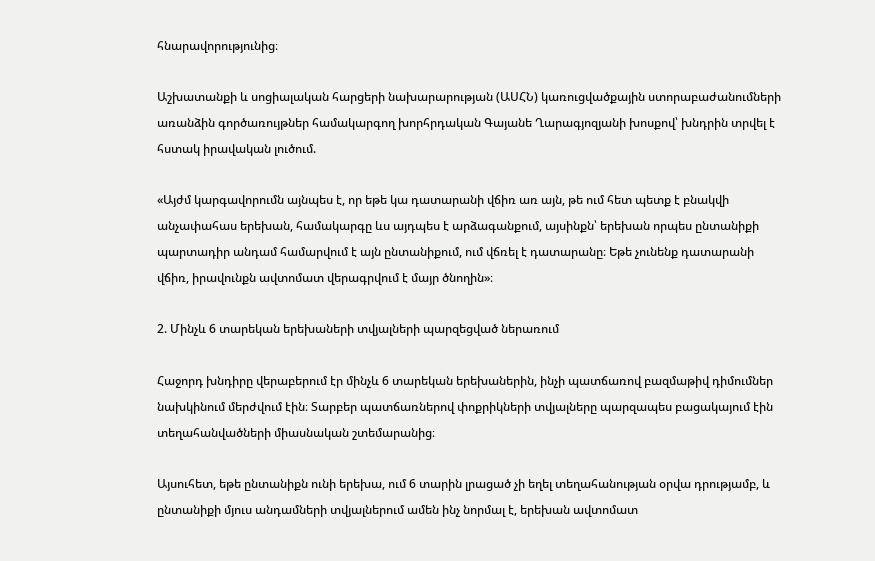հնարավորությունից։

Աշխատանքի և սոցիալական հարցերի նախարարության (ԱՍՀՆ) կառուցվածքային ստորաբաժանումների առանձին գործառույթներ համակարգող խորհրդական Գայանե Ղարագյոզյանի խոսքով՝ խնդրին տրվել է հստակ իրավական լուծում.

«Այժմ կարգավորումն այնպես է, որ եթե կա դատարանի վճիռ առ այն, թե ում հետ պետք է բնակվի անչափահաս երեխան, համակարգը ևս այդպես է արձագանքում, այսինքն՝ երեխան որպես ընտանիքի պարտադիր անդամ համարվում է այն ընտանիքում, ում վճռել է դատարանը։ Եթե չունենք դատարանի վճիռ, իրավունքն ավտոմատ վերագրվում է մայր ծնողին»։

2. Մինչև 6 տարեկան երեխաների տվյալների պարզեցված ներառում

Հաջորդ խնդիրը վերաբերում էր մինչև 6 տարեկան երեխաներին, ինչի պատճառով բազմաթիվ դիմումներ նախկինում մերժվում էին։ Տարբեր պատճառներով փոքրիկների տվյալները պարզապես բացակայում էին տեղահանվածների միասնական շտեմարանից։

Այսուհետ, եթե ընտանիքն ունի երեխա, ում 6 տարին լրացած չի եղել տեղահանության օրվա դրությամբ, և ընտանիքի մյուս անդամների տվյալներում ամեն ինչ նորմալ է, երեխան ավտոմատ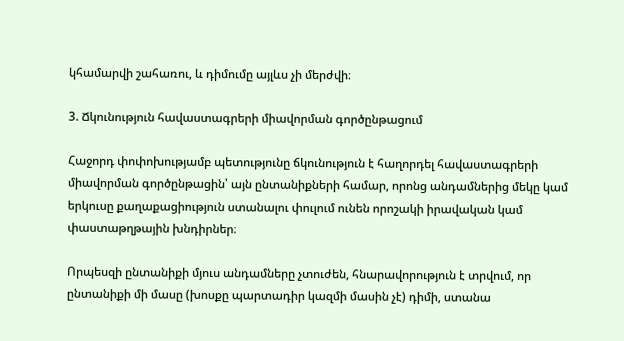կհամարվի շահառու, և դիմումը այլևս չի մերժվի։

3. Ճկունություն հավաստագրերի միավորման գործընթացում

Հաջորդ փոփոխությամբ պետությունը ճկունություն է հաղորդել հավաստագրերի միավորման գործընթացին՝ այն ընտանիքների համար, որոնց անդամներից մեկը կամ երկուսը քաղաքացիություն ստանալու փուլում ունեն որոշակի իրավական կամ փաստաթղթային խնդիրներ։

Որպեսզի ընտանիքի մյուս անդամները չտուժեն, հնարավորություն է տրվում, որ ընտանիքի մի մասը (խոսքը պարտադիր կազմի մասին չէ) դիմի, ստանա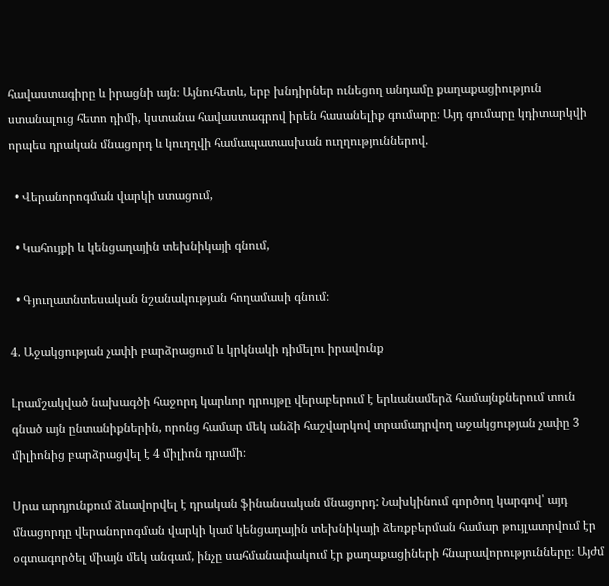հավաստագիրը և իրացնի այն։ Այնուհետև, երբ խնդիրներ ունեցող անդամը քաղաքացիություն ստանալուց հետո դիմի, կստանա հավաստագրով իրեն հասանելիք գումարը։ Այդ գումարը կդիտարկվի որպես դրական մնացորդ և կուղղվի համապատասխան ուղղություններով.

  • Վերանորոգման վարկի ստացում,

  • Կահույքի և կենցաղային տեխնիկայի գնում,

  • Գյուղատնտեսական նշանակության հողամասի գնում։

4. Աջակցության չափի բարձրացում և կրկնակի դիմելու իրավունք

Լրամշակված նախագծի հաջորդ կարևոր դրույթը վերաբերում է երևանամերձ համայնքներում տուն գնած այն ընտանիքներին, որոնց համար մեկ անձի հաշվարկով տրամադրվող աջակցության չափը 3 միլիոնից բարձրացվել է 4 միլիոն դրամի։

Սրա արդյունքում ձևավորվել է դրական ֆինանսական մնացորդ: Նախկինում գործող կարգով՝ այդ մնացորդը վերանորոգման վարկի կամ կենցաղային տեխնիկայի ձեռքբերման համար թույլատրվում էր օգտագործել միայն մեկ անգամ, ինչը սահմանափակում էր քաղաքացիների հնարավորությունները։ Այժմ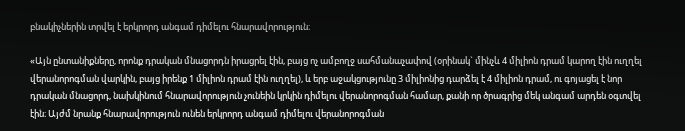բնակիչներին տրվել է երկրորդ անգամ դիմելու հնարավորություն։

«Այն ընտանիքները, որոնք դրական մնացորդն իրացրել էին, բայց ոչ ամբողջ սահմանաչափով (օրինակ` մինչև 4 միլիոն դրամ կարող էին ուղղել վերանորոգման վարկին, բայց իրենք 1 միլիոն դրամ էին ուղղել), և երբ աջակցությունը 3 միլիոնից դարձել է 4 միլիոն դրամ, ու գոյացել է նոր դրական մնացորդ, նախկինում հնարավորություն չունեին կրկին դիմելու վերանորոգման համար, քանի որ ծրագրից մեկ անգամ արդեն օգտվել էին։ Այժմ նրանք հնարավորություն ունեն երկրորդ անգամ դիմելու վերանորոգման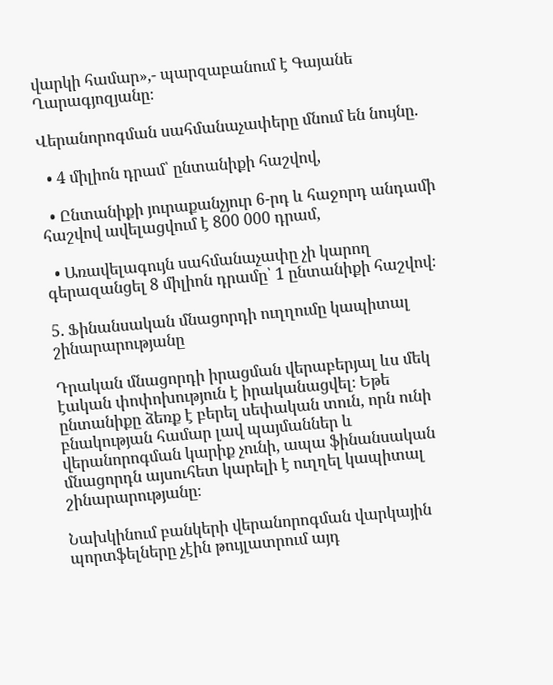վարկի համար»,- պարզաբանում է Գայանե Ղարագյոզյանը։

Վերանորոգման սահմանաչափերը մնում են նույնը.

  • 4 միլիոն դրամ՝ ընտանիքի հաշվով,

  • Ընտանիքի յուրաքանչյուր 6-րդ և հաջորդ անդամի հաշվով ավելացվում է 800 000 դրամ,

  • Առավելագույն սահմանաչափը չի կարող գերազանցել 8 միլիոն դրամը՝ 1 ընտանիքի հաշվով։

5. Ֆինանսական մնացորդի ուղղումը կապիտալ շինարարությանը

Դրական մնացորդի իրացման վերաբերյալ ևս մեկ էական փոփոխություն է իրականացվել։ Եթե ընտանիքը ձեռք է բերել սեփական տուն, որն ունի բնակության համար լավ պայմաններ և վերանորոգման կարիք չունի, ապա ֆինանսական մնացորդն այսուհետ կարելի է ուղղել կապիտալ շինարարությանը։

Նախկինում բանկերի վերանորոգման վարկային պորտֆելները չէին թույլատրում այդ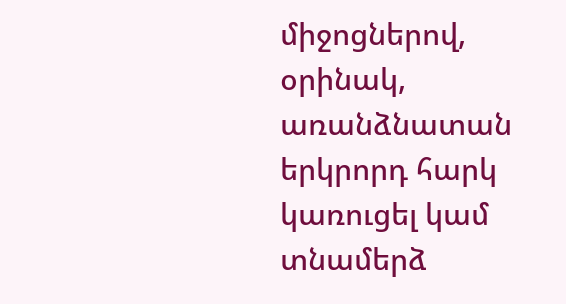միջոցներով, օրինակ, առանձնատան երկրորդ հարկ կառուցել կամ տնամերձ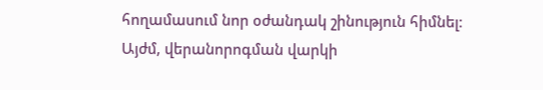հողամասում նոր օժանդակ շինություն հիմնել։ Այժմ, վերանորոգման վարկի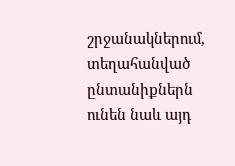շրջանակներում, տեղահանված ընտանիքներն ունեն նաև այդ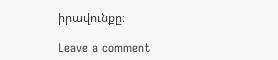իրավունքը։

Leave a comment